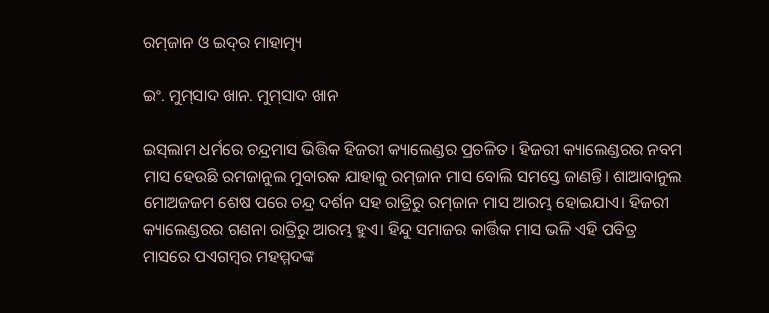ରମ୍‌ଜାନ ଓ ଇଦ୍‌ର ମାହାତ୍ମ୍ୟ

ଇଂ. ମୁମ୍‌ସାଦ ଖାନ. ମୁମ୍‌ସାଦ ଖାନ

ଇସ୍‌ଲାମ ଧର୍ମରେ ଚନ୍ଦ୍ରମାସ ଭିତ୍ତିକ ହିଜରୀ କ୍ୟାଲେଣ୍ଡର ପ୍ରଚଳିତ। ହିଜରୀ କ୍ୟାଲେଣ୍ଡରର ନବମ ମାସ ହେଉଛି ରମଜାନୁଲ ମୁବାରକ ଯାହାକୁ ରମ୍‌ଜାନ ମାସ ବୋଲି ସମସ୍ତେ ଜାଣନ୍ତି। ଶାଆବାନୁଲ ମୋଅଜଜମ ଶେଷ ପରେ ଚନ୍ଦ୍ର ଦର୍ଶନ ସହ ରାତ୍ରିରୁ ରମ୍‌ଜାନ ମାସ ଆରମ୍ଭ ହୋଇଯାଏ। ହିଜରୀ କ୍ୟାଲେଣ୍ଡରର ଗଣନା ରାତ୍ରିରୁ ଆରମ୍ଭ ହୁଏ। ହିନ୍ଦୁ ସମାଜର କାର୍ତ୍ତିକ ମାସ ଭଳି ଏହି ପବିତ୍ର ମାସରେ ପଏଗମ୍ବର ମହମ୍ମଦଙ୍କ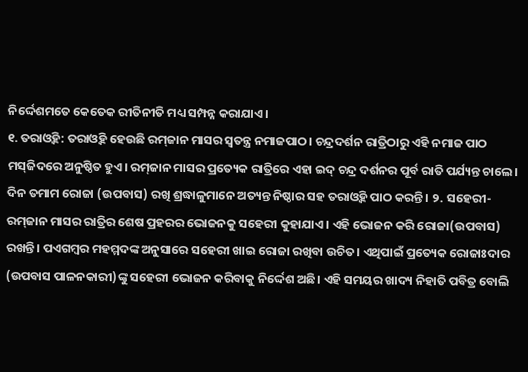ନିର୍ଦ୍ଦେଶମତେ କେତେକ ରୀତିନୀତି ମଧ୍ୟ ସମ୍ପନ୍ନ କରାଯାଏ।
୧. ତରାଓ୍ବିହ: ତରାଓ୍ବିହ ହେଉଛି ରମ୍‌ଜାନ ମାସର ସ୍ବତନ୍ତ୍ର ନମାଜପାଠ। ଚନ୍ଦ୍ରଦର୍ଶନ ରାତ୍ରିଠାରୁ ଏହି ନମାଜ ପାଠ ମସ୍‌ଜିଦରେ ଅନୁଷ୍ଠିତ ହୁଏ। ରମ୍‌ଜାନ ମାସର ପ୍ରତ୍ୟେକ ରାତ୍ରିରେ ଏହା ଇଦ୍‌ ଚନ୍ଦ୍ର ଦର୍ଶନର ପୂର୍ବ ରାତି ପର୍ଯ୍ୟନ୍ତ ଚାଲେ। ଦିନ ତମାମ ରୋଜା (ଉପବାସ) ରଖି ଶ୍ରଦ୍ଧାଳୁମାନେ ଅତ୍ୟନ୍ତ ନିଷ୍ଠାର ସହ ତରାଓ୍ବିହ ପାଠ କରନ୍ତି। ୨. ସହେରୀ- ରମ୍‌ଜାନ ମାସର ରାତ୍ରିର ଶେଷ ପ୍ରହରର ଭୋଜନକୁ ସହେରୀ କୁହାଯାଏ। ଏହି ଭୋଜନ କରି ରୋଜା(ଉପବାସ) ରଖନ୍ତି। ପଏଗମ୍ବର ମହମ୍ମଦଙ୍କ ଅନୁସାରେ ସହେରୀ ଖାଇ ରୋଜା ରଖିବା ଉଚିତ। ଏଥିପାଇଁ ପ୍ରତ୍ୟେକ ରୋଜାଃଦାର (ଉପବାସ ପାଳନକାରୀ)ଙ୍କୁ ସହେରୀ ଭୋଜନ କରିବାକୁ ନିର୍ଦ୍ଦେଶ ଅଛି। ଏହି ସମୟର ଖାଦ୍ୟ ନିହାତି ପବିତ୍ର ବୋଲି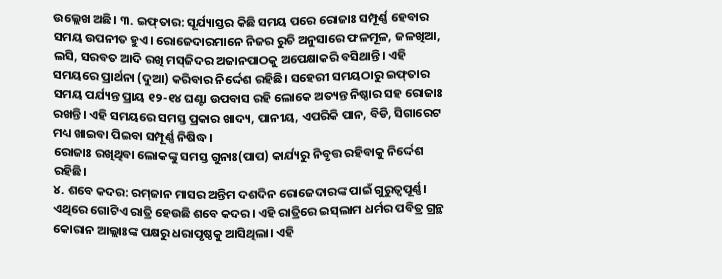ଉଲ୍ଲେଖ ଅଛି। ୩. ଇଫ୍‌ତାର: ସୂର୍ଯ୍ୟାସ୍ତର କିଛି ସମୟ ପରେ ରୋଜାଃ ସମ୍ପୂର୍ଣ୍ଣ ହେବାର ସମୟ ଉପନୀତ ହୁଏ। ରୋଜେଦାରମାନେ ନିଜର ରୁଚି ଅନୁସାରେ ଫଳମୂଳ, ଜଳଖିଆ, ଲସି, ସରବତ ଆଦି ରଖି ମସ୍‌ଜିଦର ଅଜାନପାଠକୁ ଅପେକ୍ଷାକରି ବସିଥାନ୍ତି। ଏହି ସମୟରେ ପ୍ରାର୍ଥନା (ଦୁଆ) କରିବାର ନିର୍ଦ୍ଦେଶ ରହିଛି। ସହେରୀ ସମୟଠାରୁ ଇଫ୍‌ତାର ସମୟ ପର୍ଯ୍ୟନ୍ତ ପ୍ରାୟ ୧୨-୧୪ ଘଣ୍ଟା ଉପବାସ ରହି ଲୋକେ ଅତ୍ୟନ୍ତ ନିଷ୍ଠାର ସହ ରୋଜାଃ ରଖନ୍ତି। ଏହି ସମୟରେ ସମସ୍ତ ପ୍ରକାର ଖାଦ୍ୟ, ପାନୀୟ, ଏପରିକି ପାନ, ବିଡି, ସିଗାରେଟ ମଧ୍ୟ ଖାଇବା ପିଇବା ସମ୍ପୂର୍ଣ୍ଣ ନିଷିଦ୍ଧ ।
ରୋଜାଃ ରଖିଥିବା ଲୋକଙ୍କୁ ସମସ୍ତ ଗୁନାଃ(ପାପ) କାର୍ଯ୍ୟରୁ ନିବୃତ୍ତ ରହିବାକୁ ନିର୍ଦ୍ଦେଶ ରହିଛି।
୪. ଶବେ କଦର: ରମ୍‌ଜାନ ମାସର ଅନ୍ତିମ ଦଶଦିନ ରୋଜେଦାରଙ୍କ ପାଇଁ ଗୁରୁତ୍ୱପୂର୍ଣ୍ଣ। ଏଥିରେ ଗୋଟିଏ ରାତ୍ରି ହେଉଛି ଶବେ କଦର। ଏହି ରାତ୍ରିରେ ଇସ୍‌ଲାମ ଧର୍ମର ପବିତ୍ର ଗ୍ରନ୍ଥ କୋରାନ ଆଲ୍ଲାଃଙ୍କ ପକ୍ଷରୁ ଧରାପୃଷ୍ଠକୁ ଆସିଥିଲା। ଏହି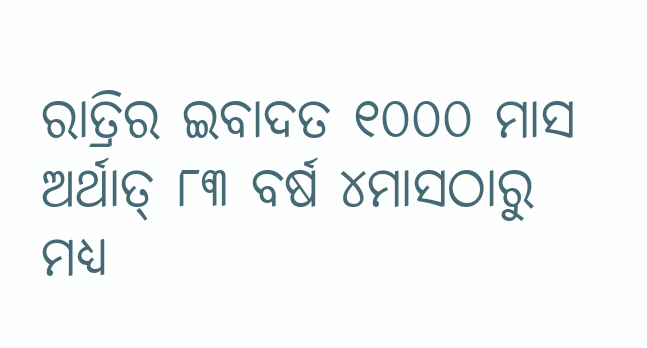ରାତ୍ରିର ଇବାଦତ ୧୦୦୦ ମାସ ଅର୍ଥାତ୍‌ ୮୩ ବର୍ଷ ୪ମାସଠାରୁ ମଧ୍ୟ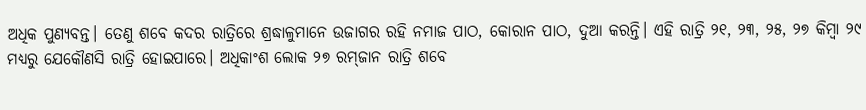ଅଧିକ ପୁଣ୍ୟବନ୍ତ। ତେଣୁ ଶବେ କଦର ରାତ୍ରିରେ ଶ୍ରଦ୍ଧାଳୁମାନେ ଉଜାଗର ରହି ନମାଜ ପାଠ, କୋରାନ ପାଠ, ଦୁଆ କରନ୍ତି। ଏହି ରାତ୍ରି ୨୧, ୨୩, ୨୫, ୨୭ କିମ୍ବା ୨୯ ମଧ୍ୟରୁ ଯେକୌଣସି ରାତ୍ରି ହୋଇପାରେ। ଅଧିକାଂଶ ଲୋକ ୨୭ ରମ୍‌ଜାନ ରାତ୍ରି ଶବେ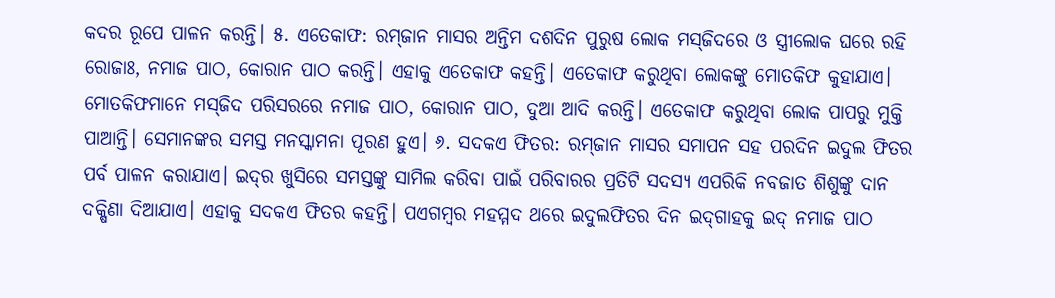କଦର ରୂପେ ପାଳନ କରନ୍ତି। ୫. ଏତେକାଫ: ରମ୍‌ଜାନ ମାସର ଅନ୍ତିମ ଦଶଦିନ ପୁରୁଷ ଲୋକ ମସ୍‌ଜିଦରେ ଓ ସ୍ତ୍ରୀଲୋକ ଘରେ ରହି ରୋଜାଃ, ନମାଜ ପାଠ, କୋରାନ ପାଠ କରନ୍ତି। ଏହାକୁ ଏତେକାଫ କହନ୍ତି। ଏତେକାଫ କରୁଥିବା ଲୋକଙ୍କୁ ମୋତକିଫ କୁହାଯାଏ। ମୋତକିଫମାନେ ମସ୍‌ଜିଦ ପରିସରରେ ନମାଜ ପାଠ, କୋରାନ ପାଠ, ଦୁଆ ଆଦି କରନ୍ତି। ଏତେକାଫ କରୁଥିବା ଲୋକ ପାପରୁ ମୁକ୍ତି ପାଆନ୍ତି। ସେମାନଙ୍କର ସମସ୍ତ ମନସ୍କାମନା ପୂରଣ ହୁଏ। ୬. ସଦକଏ ଫିତର: ରମ୍‌ଜାନ ମାସର ସମାପନ ସହ ପରଦିନ ଇଦୁଲ ଫିତର ପର୍ବ ପାଳନ କରାଯାଏ। ଇଦ୍‌ର ଖୁସିରେ ସମସ୍ତଙ୍କୁ ସାମିଲ କରିବା ପାଇଁ ପରିବାରର ପ୍ରତିଟି ସଦସ୍ୟ ଏପରିକି ନବଜାତ ଶିଶୁଙ୍କୁ ଦାନ ଦକ୍ଷିଣା ଦିଆଯାଏ। ଏହାକୁ ସଦକଏ ଫିତର କହନ୍ତି। ପଏଗମ୍ବର ମହମ୍ମଦ ଥରେ ଇଦୁଲଫିତର ଦିନ ଇଦ୍‌ଗାହକୁ ଇଦ୍‌ ନମାଜ ପାଠ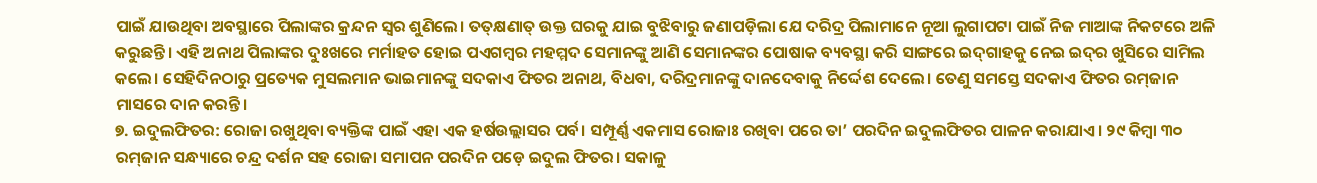ପାଇଁ ଯାଉଥିବା ଅବସ୍ଥାରେ ପିଲାଙ୍କର କ୍ରନ୍ଦନ ସ୍ବର ଶୁଣିଲେ। ତତ୍‌କ୍ଷଣାତ୍‌ ଉକ୍ତ ଘରକୁ ଯାଇ ବୁଝିବାରୁ ଜଣାପଡ଼ିଲା ଯେ ଦରିଦ୍ର ପିଲାମାନେ ନୂଆ ଲୁଗାପଟା ପାଇଁ ନିଜ ମାଆଙ୍କ ନିକଟରେ ଅଳି କରୁଛନ୍ତି। ଏହି ଅନାଥ ପିଲାଙ୍କର ଦୁଃଖରେ ମର୍ମାହତ ହୋଇ ପଏଗମ୍ବର ମହମ୍ମଦ ସେମାନଙ୍କୁ ଆଣି ସେମାନଙ୍କର ପୋଷାକ ବ୍ୟବସ୍ଥା କରି ସାଙ୍ଗରେ ଇଦ୍‌ଗାହକୁ ନେଇ ଇଦ୍‌ର ଖୁସିରେ ସାମିଲ କଲେ। ସେହିଦିନଠାରୁ ପ୍ରତ୍ୟେକ ମୁସଲମାନ ଭାଇମାନଙ୍କୁ ସଦକାଏ ଫିତର ଅନାଥ, ବିଧବା, ଦରିଦ୍ରମାନଙ୍କୁ ଦାନଦେବାକୁ ନିର୍ଦ୍ଦେଶ ଦେଲେ। ତେଣୁ ସମସ୍ତେ ସଦକାଏ ଫିତର ରମ୍‌ଜାନ ମାସରେ ଦାନ କରନ୍ତି।
୭. ଇଦୁଲଫିତର: ରୋଜା ରଖୁଥିବା ବ୍ୟକ୍ତିଙ୍କ ପାଇଁ ଏହା ଏକ ହର୍ଷଉଲ୍ଲାସର ପର୍ବ। ସମ୍ପୂର୍ଣ୍ଣ ଏକମାସ ରୋଜାଃ ରଖିବା ପରେ ତା’ ପରଦିନ ଇଦୁଲଫିତର ପାଳନ କରାଯାଏ। ୨୯ କିମ୍ବା ୩୦ ରମ୍‌ଜାନ ସନ୍ଧ୍ୟାରେ ଚନ୍ଦ୍ର ଦର୍ଶନ ସହ ରୋଜା ସମାପନ ପରଦିନ ପଡ଼େ ଇଦୁଲ ଫିତର। ସକାଳୁ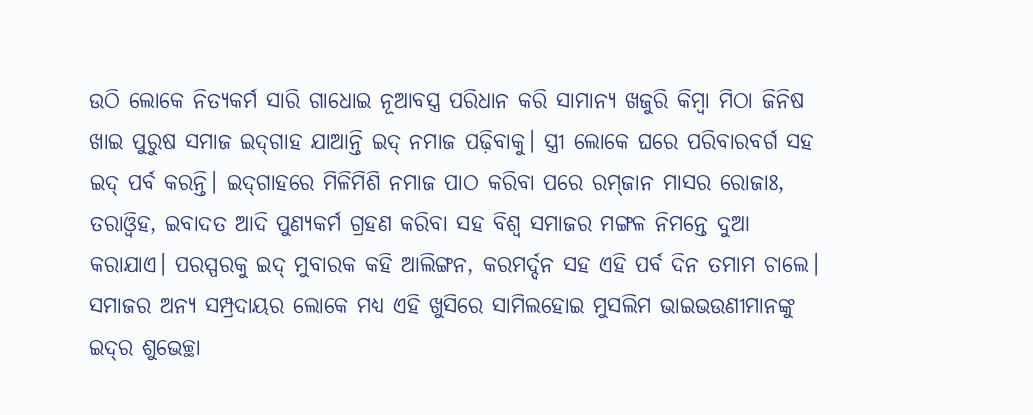ଉଠି ଲୋକେ ନିତ୍ୟକର୍ମ ସାରି ଗାଧୋଇ ନୂଆବସ୍ତ୍ର ପରିଧାନ କରି ସାମାନ୍ୟ ଖଜୁରି କିମ୍ବା ମିଠା ଜିନିଷ ଖାଇ ପୁରୁଷ ସମାଜ ଇଦ୍‌ଗାହ ଯାଆନ୍ତି ଇଦ୍‌ ନମାଜ ପଢ଼ିବାକୁ। ସ୍ତ୍ରୀ ଲୋକେ ଘରେ ପରିବାରବର୍ଗ ସହ ଇଦ୍‌ ପର୍ବ କରନ୍ତି। ଇଦ୍‌ଗାହରେ ମିଳିମିଶି ନମାଜ ପାଠ କରିବା ପରେ ରମ୍‌ଜାନ ମାସର ରୋଜାଃ, ତରାଓ୍ବିହ, ଇବାଦତ ଆଦି ପୁଣ୍ୟକର୍ମ ଗ୍ରହଣ କରିବା ସହ ବିଶ୍ୱ ସମାଜର ମଙ୍ଗଳ ନିମନ୍ତେ ଦୁଆ କରାଯାଏ। ପରସ୍ପରକୁ ଇଦ୍‌ ମୁବାରକ କହି ଆଲିଙ୍ଗନ, କରମର୍ଦ୍ଦନ ସହ ଏହି ପର୍ବ ଦିନ ତମାମ ଚାଲେ। ସମାଜର ଅନ୍ୟ ସମ୍ପ୍ରଦାୟର ଲୋକେ ମଧ୍ୟ ଏହି ଖୁସିରେ ସାମିଲହୋଇ ମୁସଲିମ ଭାଇଭଉଣୀମାନଙ୍କୁ ଇଦ୍‌ର ଶୁଭେଚ୍ଛା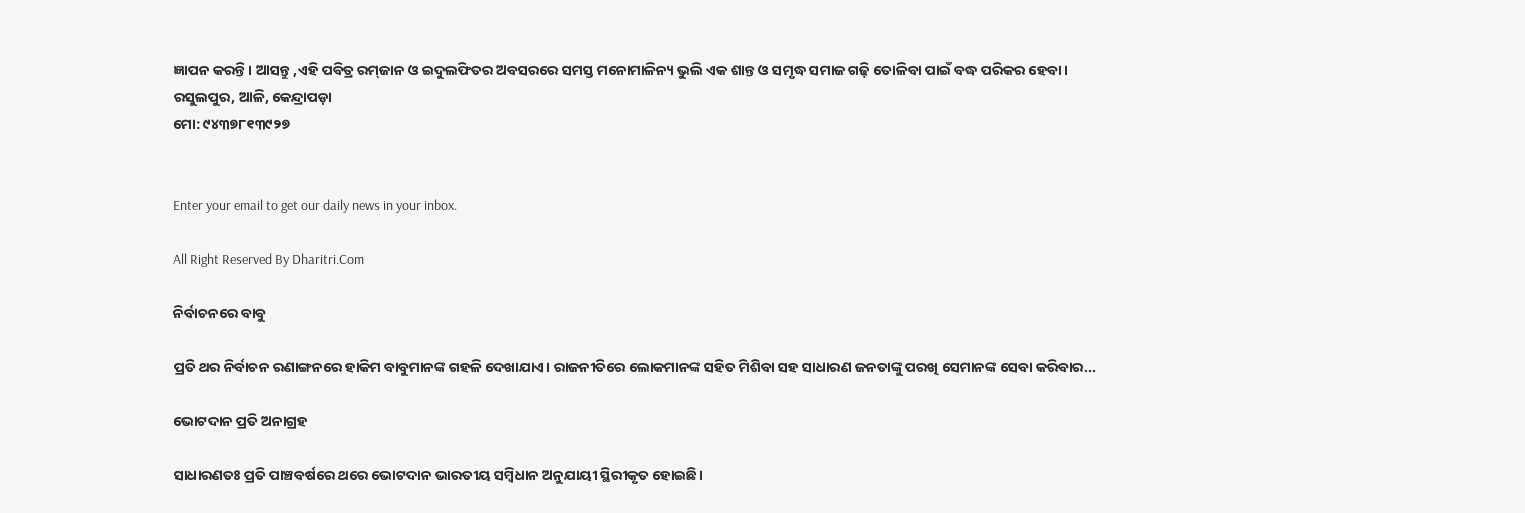ଜ୍ଞାପନ କରନ୍ତି। ଆସନ୍ତୁ ,ଏହି ପବିତ୍ର ରମ୍‌ଜାନ ଓ ଇଦୁଲଫିତର ଅବସରରେ ସମସ୍ତ ମନୋମାଳିନ୍ୟ ଭୁଲି ଏକ ଶାନ୍ତ ଓ ସମୃଦ୍ଧ ସମାଜ ଗଢ଼ି ତୋଳିବା ପାଇଁ ବଦ୍ଧ ପରିକର ହେବା।
ରସୁଲପୁର, ଆଳି, କେନ୍ଦ୍ରାପଡ଼ା
ମୋ: ୯୪୩୭୮୧୩୯୨୭


Enter your email to get our daily news in your inbox.

All Right Reserved By Dharitri.Com

ନିର୍ବାଚନରେ ବାବୁ

ପ୍ରତି ଥର ନିର୍ବାଚନ ରଣାଙ୍ଗନରେ ହାକିମ ବାବୁମାନଙ୍କ ଗହଳି ଦେଖାଯାଏ। ରାଜନୀତିରେ ଲୋକମାନଙ୍କ ସହିତ ମିଶିବା ସହ ସାଧାରଣ ଜନତାଙ୍କୁ ପରଖି ସେମାନଙ୍କ ସେବା କରିବାର...

ଭୋଟଦାନ ପ୍ରତି ଅନାଗ୍ରହ

ସାଧାରଣତଃ ପ୍ରତି ପାଞ୍ଚବର୍ଷରେ ଥରେ ଭୋଟଦାନ ଭାରତୀୟ ସମ୍ବିଧାନ ଅନୁଯାୟୀ ସ୍ଥିରୀକୃତ ହୋଇଛି।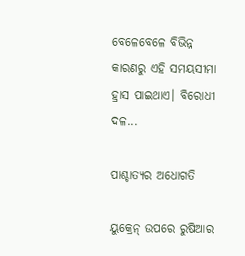ବେଳେବେଳେ ବିଭିନ୍ନ କାରଣରୁ ଏହି ସମୟସୀମା ହ୍ରାସ ପାଇଥାଏ। ବିରୋଧୀ ଦଳ...

ପାଶ୍ଚାତ୍ୟର ଅଧୋଗତି

ୟୁକ୍ରେନ୍‌ ଉପରେ ରୁଷିଆର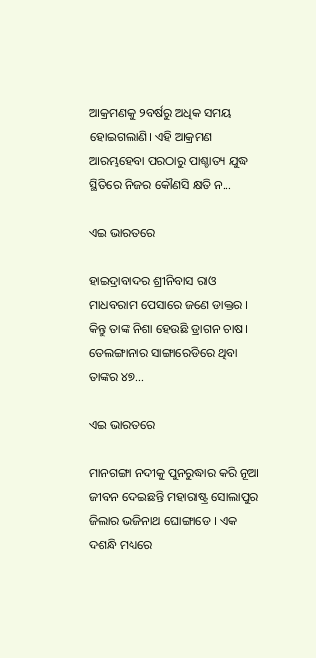ଆକ୍ରମଣକୁ ୨ବର୍ଷରୁ ଅଧିକ ସମୟ ହୋଇଗଲାଣି। ଏହି ଆକ୍ରମଣ ଆରମ୍ଭହେବା ପରଠାରୁ ପାଶ୍ଚାତ୍ୟ ଯୁଦ୍ଧ ସ୍ଥିତିରେ ନିଜର କୌଣସି କ୍ଷତି ନ...

ଏଇ ଭାରତରେ

ହାଇଦ୍ରାବାଦର ଶ୍ରୀନିବାସ ରାଓ ମାଧବରାମ ପେସାରେ ଜଣେ ଡାକ୍ତର । କିନ୍ତୁ ତାଙ୍କ ନିଶା ହେଉଛି ଡ୍ରାଗନ ଚାଷ। ତେଲଙ୍ଗାନାର ସାଙ୍ଗାରେଡିରେ ଥିବା ତାଙ୍କର ୪୭...

ଏଇ ଭାରତରେ

ମାନଗଙ୍ଗା ନଦୀକୁ ପୁନରୁଦ୍ଧାର କରି ନୂଆ ଜୀବନ ଦେଇଛନ୍ତି ମହାରାଷ୍ଟ୍ର ସୋଲାପୁର ଜିଲାର ଭଜିନାଥ ଘୋଙ୍ଗାଡେ । ଏକ ଦଶନ୍ଧି ମଧ୍ୟରେ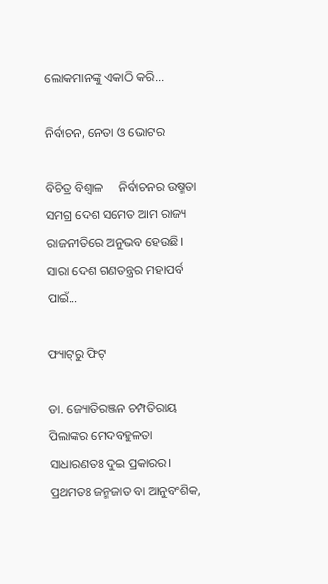ଲୋକମାନଙ୍କୁ ଏକାଠି କରି...

ନିର୍ବାଚନ, ନେତା ଓ ଭୋଟର

ବିଚିତ୍ର ବିଶ୍ୱାଳ     ନିର୍ବାଚନର ଉଷ୍ମତା ସମଗ୍ର ଦେଶ ସମେତ ଆମ ରାଜ୍ୟ ରାଜନୀତିରେ ଅନୁଭବ ହେଉଛି। ସାରା ଦେଶ ଗଣତନ୍ତ୍ରର ମହାପର୍ବ ପାଇଁ...

ଫ୍ୟାଟ୍‌ରୁ ଫିଟ୍‌

ଡା. ଜ୍ୟୋତିରଞ୍ଜନ ଚମ୍ପତିରାୟ   ପିଲାଙ୍କର ମେଦବହୁଳତା ସାଧାରଣତଃ ଦୁଇ ପ୍ରକାରର। ପ୍ରଥମତଃ ଜନ୍ମଜାତ ବା ଆନୁବଂଶିକ,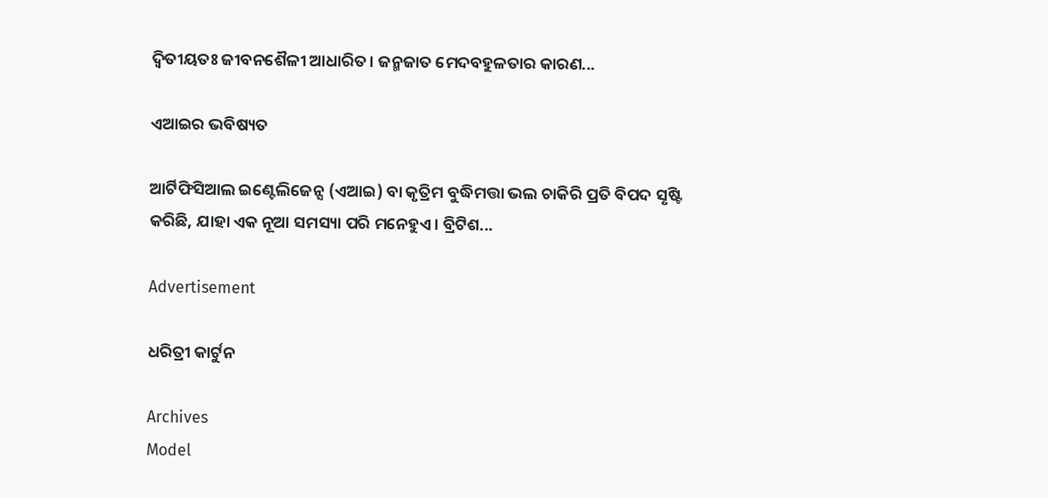ଦ୍ୱିତୀୟତଃ ଜୀବନଶୈଳୀ ଆଧାରିତ। ଜନ୍ମଜାତ ମେଦବହୁଳତାର କାରଣ...

ଏଆଇର ଭବିଷ୍ୟତ

ଆର୍ଟିଫିସିଆଲ ଇଣ୍ଟେଲିଜେନ୍ସ (ଏଆଇ) ବା କୃତ୍ରିମ ବୁଦ୍ଧିମତ୍ତା ଭଲ ଚାକିରି ପ୍ରତି ବିପଦ ସୃଷ୍ଟି କରିଛି, ଯାହା ଏକ ନୂଆ ସମସ୍ୟା ପରି ମନେହୁଏ। ବ୍ରିଟିଶ...

Advertisement

ଧରିତ୍ରୀ କାର୍ଟୁନ

Archives
Model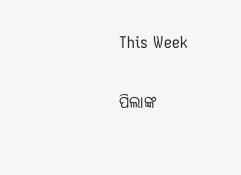This Week

ପିଲାଙ୍କ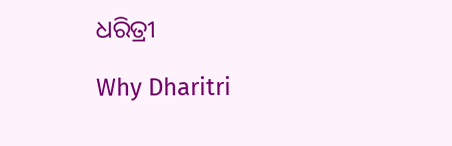ଧରିତ୍ରୀ

Why Dharitri